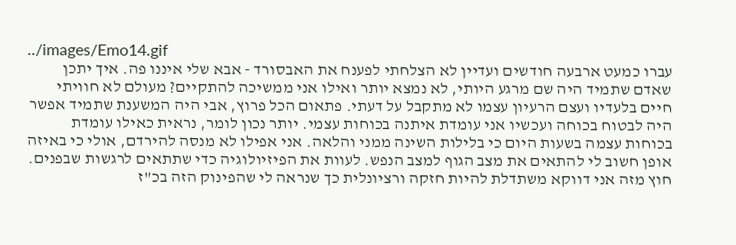../images/Emo14.gif
עברו כמעט ארבעה חודשים ועדיין לא הצלחתי לפענח את האבסורד - אבא שלי איננו פה. איך יתכן שאדם שתמיד היה שם מרגע היותי, לא נמצא יותר ואילו אני ממשיכה להתקיים? מעולם לא חוויתי חיים בלעדיו ועצם הרעיון עצמו לא מתקבל על דעתי. פתאום הכל פרוץ, אבי היה המשענת שתמיד אפשר היה לבטוח בכוחה ועכשיו אני עומדת איתנה בכוחות עצמי. יותר נכון לומר, נראית כאילו עומדת בכוחות עצמה בשעות היום כי בלילות השינה ממני והלאה. אני אפילו לא מנסה להירדם, אולי כי באיזה אופן חשוב לי להתאים את מצב הגוף למצב הנפש. לעוות את הפיזיולוגיה כדי שתתאים לרגשות שבפנים. חוץ מזה אני דווקא משתדלת להיות חזקה ורציונלית כך שנראה לי שהפינוק הזה בכ"ז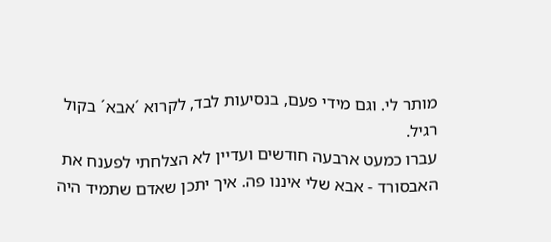מותר לי. וגם מידי פעם, בנסיעות לבד, לקרוא ´אבא´ בקול רגיל.
עברו כמעט ארבעה חודשים ועדיין לא הצלחתי לפענח את האבסורד - אבא שלי איננו פה. איך יתכן שאדם שתמיד היה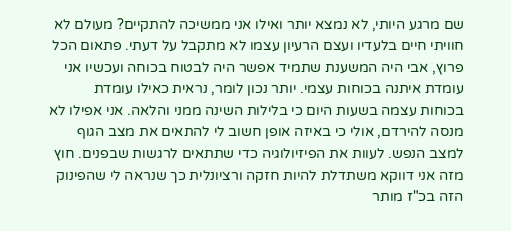שם מרגע היותי, לא נמצא יותר ואילו אני ממשיכה להתקיים? מעולם לא חוויתי חיים בלעדיו ועצם הרעיון עצמו לא מתקבל על דעתי. פתאום הכל פרוץ, אבי היה המשענת שתמיד אפשר היה לבטוח בכוחה ועכשיו אני עומדת איתנה בכוחות עצמי. יותר נכון לומר, נראית כאילו עומדת בכוחות עצמה בשעות היום כי בלילות השינה ממני והלאה. אני אפילו לא מנסה להירדם, אולי כי באיזה אופן חשוב לי להתאים את מצב הגוף למצב הנפש. לעוות את הפיזיולוגיה כדי שתתאים לרגשות שבפנים. חוץ מזה אני דווקא משתדלת להיות חזקה ורציונלית כך שנראה לי שהפינוק הזה בכ"ז מותר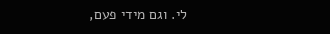לי. וגם מידי פעם,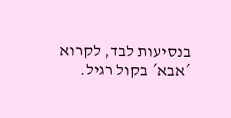בנסיעות לבד, לקרוא ´אבא´ בקול רגיל.